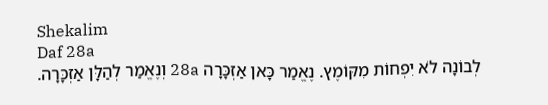Shekalim
Daf 28a
לְבוֹנָה לֹא יִפְחוֹת מִקּוֹמֶץ. נֶאֱמַר כָּאן אַזְכָּרָה 28a וְנֶאֱמַר לְהַלָּן אַזְכָּרָה.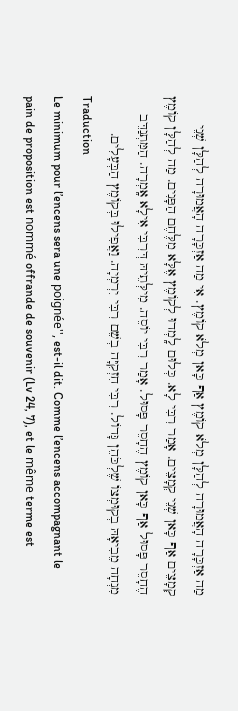מַה אַזְכָּרָה הָאֲמוּרָה לְהַלָּן מְלֹא קוֹמֶץ אַף כָּאן מְלֹא קוֹמֶץ. אִי מַה אַזְכָּרָה הָאֲמוּרָה לְהַלָּן שְׁנֵי קְמָצֵים אַף כָּאן שְׁנֵי קְמָצֵים. אָמַר רִבִּי לָא. כְּלוּם לָֽמְדוּ לְקוֹמֶץ אֶלָּא מִלֶּחֶם הַפָּנִים. מַה לְהַלָּן קוֹמֶץ הֶחָסֵר פָּסוּל אַף כָּאן קוֹמֶץ הֶחָסֵר פָּסוּל. אָמַר רִבִּי יוֹסֵה. מִילְּתֵיהּ דְּרִבִּי אִילָא אָֽמְרָה. הַמִּתְנַדֵּב מִנְחָה מֵבִיאָהּ בְקוּמְצוֹ שֶׁלְכֹּהֵן גָּדוֹל. רִבִּי חִזְקִיָּה בְשֵׁם רִבִּי יִרְמְיָה. וַאֲפִילוּ בְּקוֹמֶץ הַבְּעָלִים.
Traduction
Le minimum pour l’encens sera une poignée'', est-il dit. Comme l’encens accompagnant le pain de proposition est nommé offrande de souvenir (Lv 24, 7), et le même terme est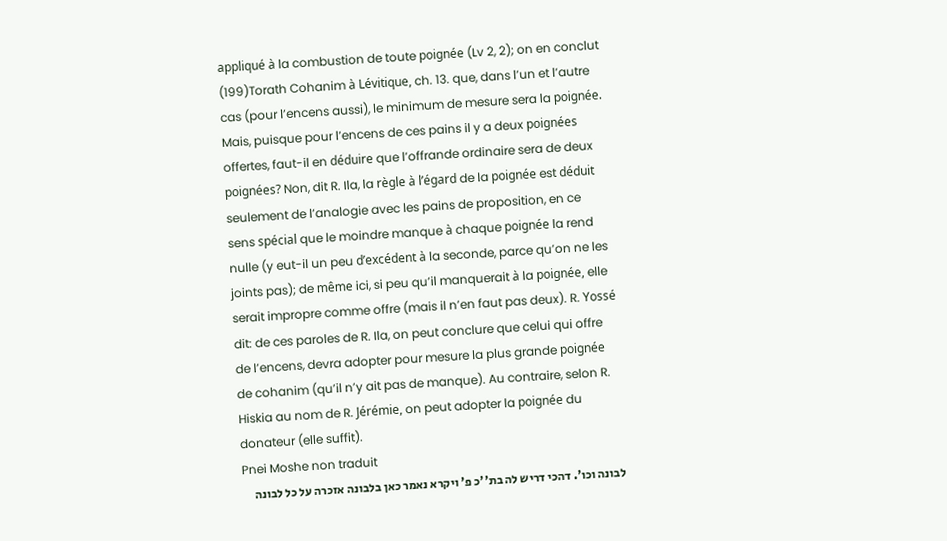appliqué à la combustion de toute poignée (Lv 2, 2); on en conclut (199)Torath Cohanim à Lévitique, ch. 13. que, dans l’un et l’autre cas (pour l’encens aussi), le minimum de mesure sera la poignée. Mais, puisque pour l’encens de ces pains il y a deux poignées offertes, faut-il en déduire que l’offrande ordinaire sera de deux poignées? Non, dit R. Ila, la règle à l’égard de la poignée est déduit seulement de l’analogie avec les pains de proposition, en ce sens spécial que le moindre manque à chaque poignée la rend nulle (y eut-il un peu d’excédent à la seconde, parce qu’on ne les joints pas); de même ici, si peu qu’il manquerait à la poignée, elle serait impropre comme offre (mais il n’en faut pas deux). R. Yossé dit: de ces paroles de R. Ila, on peut conclure que celui qui offre de l’encens, devra adopter pour mesure la plus grande poignée de cohanim (qu’il n’y ait pas de manque). Au contraire, selon R. Hiskia au nom de R. Jérémie, on peut adopter la poignée du donateur (elle suffit).
Pnei Moshe non traduit
לבונה וכו'. דהכי דריש לה בת''כ פ' ויקרא נאמר כאן בלבונה אזכרה על כל לבונה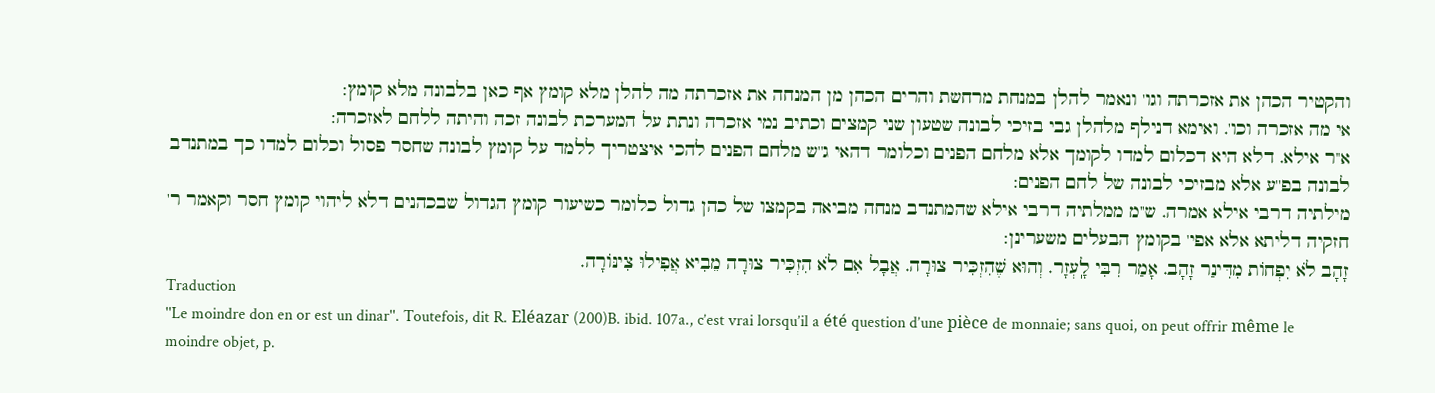והקטיר הכהן את אזכרתה וגו' ונאמר להלן במנחת מרחשת והרים הכהן מן המנחה את אזכרתה מה להלן מלא קומץ אף כאן בלבונה מלא קומץ:
אי מה אזכרה וכו'. ואימא דנילף מלהלן גבי בזיכי לבונה שטעון שני קמצים וכתיב נמי אזכרה ונתת על המערכת לבונה זכה והיתה ללחם לאזכרה:
א''ר אילא. דלא היא דכלום למדו לקומך אלא מלחם הפנים וכלומר דהאי ג''ש מלחם הפנים להכי איצטריך ללמד על קומץ לבונה שחסר פסול וכלום למדו כך במתנדב לבונה בפ''ע אלא מבזיכי לבונה של לחם הפנים:
מילתיה דרבי אילא אמרה. ש''מ ממלתיה דרבי אילא שהמתנדב מנחה מביאה בקמצו של כהן גדול כלומר כשיעור קומץ הגדול שבכהנים דלא ליהוי קומץ חסר וקאמר ר' חזקיה דליתא אלא אפי' בקומץ הבעלים משערינן:
זָהָב לֹא יִפְחוֹת מִדִּינַר זָהָב. אָמַר רִבִּי לָֽעְזָר. וְהוּא שֶׁהִזְכִּיר צוּרָה. אֲבָל אִם לֹא הִזְכִּיר צוּרָה מֵבִיא אֲפִילוּ צִינּוֹרָה.
Traduction
''Le moindre don en or est un dinar''. Toutefois, dit R. Eléazar (200)B. ibid. 107a., c’est vrai lorsqu’il a été question d’une pièce de monnaie; sans quoi, on peut offrir même le moindre objet, p.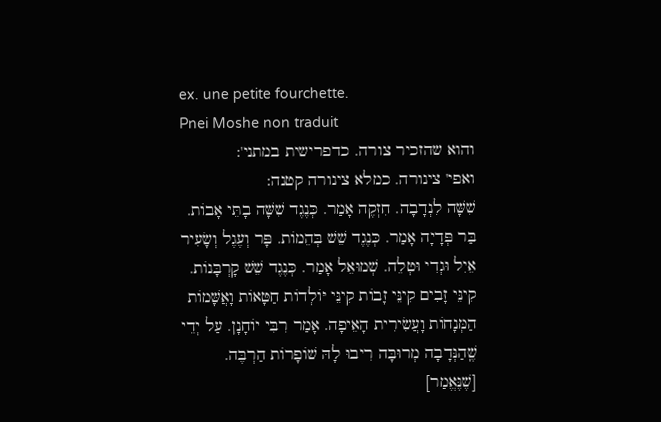ex. une petite fourchette.
Pnei Moshe non traduit
והוא שהזכיר צורה. כדפרישית במתני':
ואפי' צינורה. כמלא צינורה קטנה:
שִׁשָּׁה לִנְדָבָה. חִזְקֶה אָמַר. כְּנֶגֶד שִׁשָּׁה בָתֵּי אָבוֹת. בַּר פְּדָיָה אָמַר. כְּנֶגֶד שֵׁשׁ בְּהֵמוֹת. פָּר וְעֶגֶל וְשָׂעִיר אֵיִל וּגְדִי וּטְלֵה. שְׁמוּאֵל אָמַר. כְּנֶגֶד שֵׁשׁ קָרְבָּנוֹת. קִינֵּי זָבִים קִינֵּי זָבוֹת קִינֵּי יּוֹלְדוֹת חַטָּאוֹת וָאֲשָּׁמוֹת הַמְּנָחוֹת וָעֲשִׂירִית הָאֵיפָה. אָמַר רִבִּי יוֹחָנָן. עַל יְדֵי שֶֽׁהַנְּדָבָה מְרוּבָּה רִיבוּ לָהּ שׁוֹפָרוֹת הַרְבֶּה. [שֶׁנֶּאֱמַר]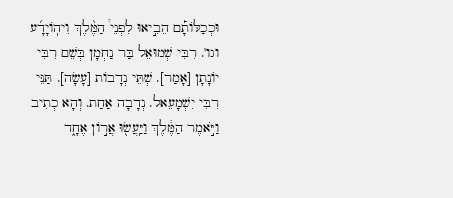וּכְכַלּוֹתָ֡ם הֵבִ֣יאוּ לִפְנֵי֩ הַמֶּ֨לֶךְ וִיהֽוֹיָדָ֜ע וגו'. רִבִּי שְׁמוּאֵל בַּר נַחְמָן בְּשֵׁם רִבִּי יוֹנָתָן [אָמַר]. שְׁתֵּי נְדָבוֹת [עָשָׂה]. תַּנֵּי רִבִּי יִשְׁמָעֵאל. נְדָבָה אַחַת. וְהָא כְתִיב וַיֹּ֣אמֶר הַמֶּ֔לֶךְ וַיַּֽעֲשׂ֖וּ אֲר֣וֹן אֶחָ֑ד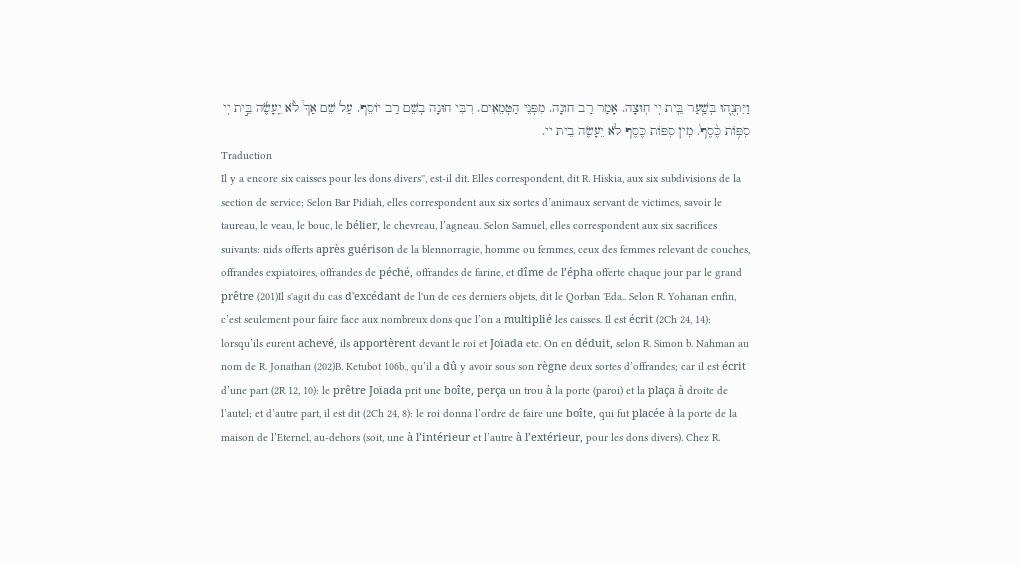וַיִּתְּנֻ֛הוּ בְּשַׁ֥עַר בֵּֽית יְי חֽוּצָה. אָמַר רַב חונָה. מִפְּנֵי הַטְּמֵאִים. רִבִּי חוּנָה בְשֵׁם רַב יוֹסֵף. עַל שֵׁם אַךְ֩ לֹ֨א יֵֽעָשֶׂ֜ה בֵּ֣ית יְי סִפּ֥וֹת כֶּ֨סֶף֙. מִין סִפּוֹת כֶּסֶף לֹא יֵעָשֶׂה בֵית יי.
Traduction
Il y a encore six caisses pour les dons divers'', est-il dit. Elles correspondent, dit R. Hiskia, aux six subdivisions de la section de service; Selon Bar Pidiah, elles correspondent aux six sortes d’animaux servant de victimes, savoir le taureau, le veau, le bouc, le bélier, le chevreau, l’agneau. Selon Samuel, elles correspondent aux six sacrifices suivants: nids offerts après guérison de la blennorragie, homme ou femmes, ceux des femmes relevant de couches, offrandes expiatoires, offrandes de péché, offrandes de farine, et dîme de l’épha offerte chaque jour par le grand prêtre (201)Il s'agit du cas d'excédant de l'un de ces derniers objets, dit le Qorban 'Eda.. Selon R. Yohanan enfin, c’est seulement pour faire face aux nombreux dons que l’on a multiplié les caisses. Il est écrit (2Ch 24, 14): lorsqu’ils eurent achevé, ils apportèrent devant le roi et Joïada etc. On en déduit, selon R. Simon b. Nahman au nom de R. Jonathan (202)B. Ketubot 106b., qu’il a dû y avoir sous son règne deux sortes d’offrandes; car il est écrit d’une part (2R 12, 10): le prêtre Joïada prit une boîte, perça un trou à la porte (paroi) et la plaça à droite de l’autel; et d’autre part, il est dit (2Ch 24, 8): le roi donna l’ordre de faire une boîte, qui fut placée à la porte de la maison de l’Eternel, au-dehors (soit, une à l’intérieur et l’autre à l’extérieur, pour les dons divers). Chez R.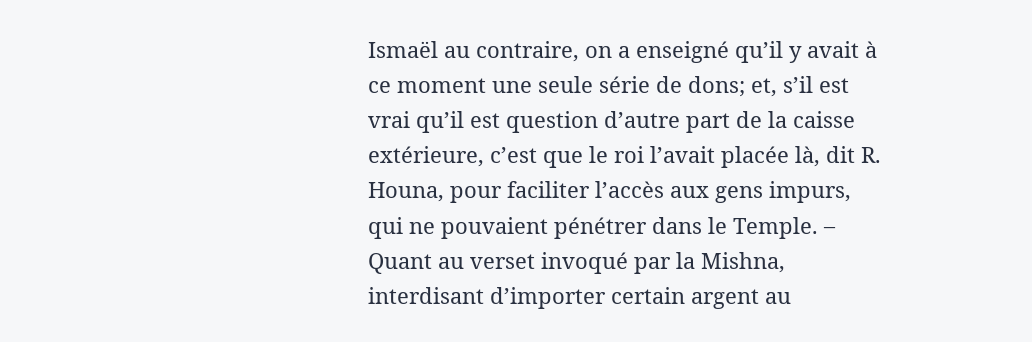Ismaël au contraire, on a enseigné qu’il y avait à ce moment une seule série de dons; et, s’il est vrai qu’il est question d’autre part de la caisse extérieure, c’est que le roi l’avait placée là, dit R. Houna, pour faciliter l’accès aux gens impurs, qui ne pouvaient pénétrer dans le Temple. – Quant au verset invoqué par la Mishna, interdisant d’importer certain argent au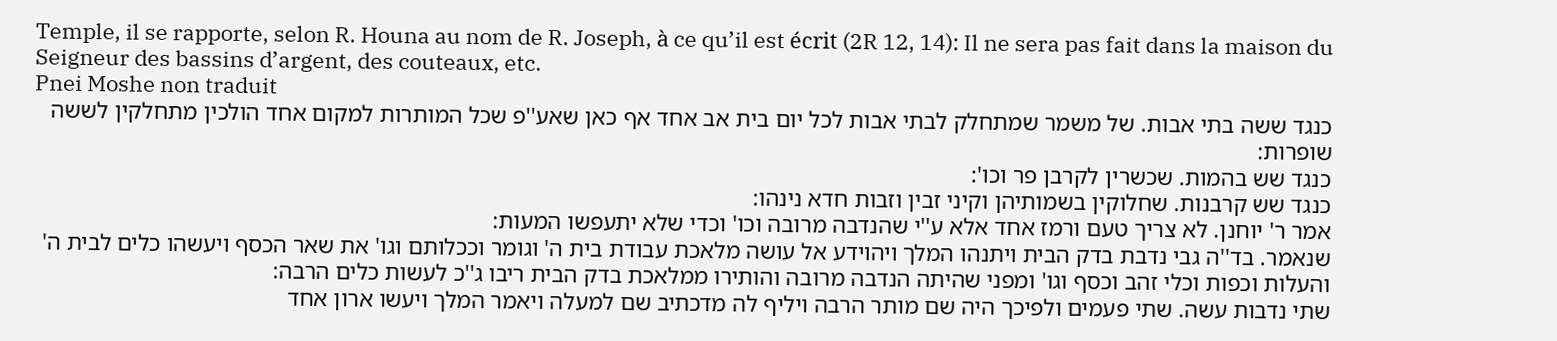Temple, il se rapporte, selon R. Houna au nom de R. Joseph, à ce qu’il est écrit (2R 12, 14): Il ne sera pas fait dans la maison du Seigneur des bassins d’argent, des couteaux, etc.
Pnei Moshe non traduit
כנגד ששה בתי אבות. של משמר שמתחלק לבתי אבות לכל יום בית אב אחד אף כאן שאע''פ שכל המותרות למקום אחד הולכין מתחלקין לששה שופרות:
כנגד שש בהמות. שכשרין לקרבן פר וכו':
כנגד שש קרבנות. שחלוקין בשמותיהן וקיני זבין וזבות חדא נינהו:
אמר ר' יוחנן. לא צריך טעם ורמז אחד אלא ע''י שהנדבה מרובה וכו' וכדי שלא יתעפשו המעות:
שנאמר. בד''ה גבי נדבת בדק הבית ויתנהו המלך ויהוידע אל עושה מלאכת עבודת בית ה' וגומר וככלותם וגו' את שאר הכסף ויעשהו כלים לבית ה' והעלות וכפות וכלי זהב וכסף וגו' ומפני שהיתה הנדבה מרובה והותירו ממלאכת בדק הבית ריבו ג''כ לעשות כלים הרבה:
שתי נדבות עשה. שתי פעמים ולפיכך היה שם מותר הרבה ויליף לה מדכתיב שם למעלה ויאמר המלך ויעשו ארון אחד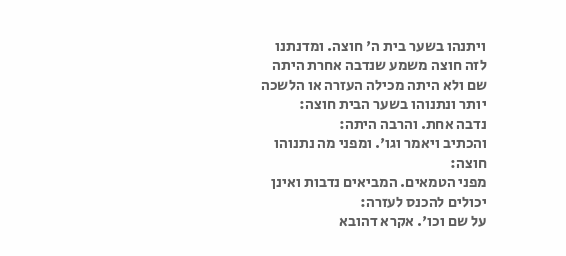ויתנהו בשער בית ה' חוצה. ומדנתנו לזה חוצה משמע שנדבה אחרת היתה שם ולא היתה מכילה העזרה או הלשכה יותר ונתנוהו בשער הבית חוצה:
נדבה אחת. והרבה היתה:
והכתיב ויאמר וגו'. ומפני מה נתנוהו חוצה:
מפני הטמאים. המביאים נדבות ואינן יכולים להכנס לעזרה:
על שם וכו'. אקרא דהובא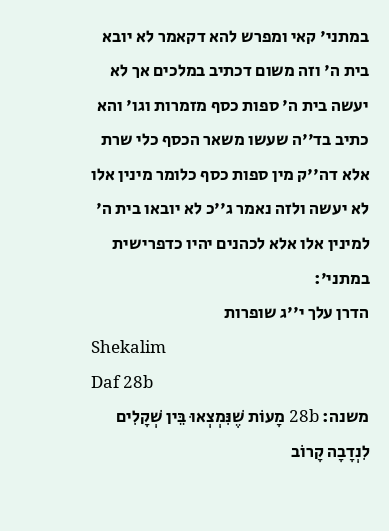במתני' קאי ומפרש להא דקאמר לא יובא בית ה' וזה משום דכתיב במלכים אך לא יעשה בית ה' ספות כסף מזמרות וגו' והא כתיב בד''ה שעשו משאר הכסף כלי שרת אלא דה''ק מין ספות כסף כלומר מינין אלו לא יעשה ולזה נאמר ג''כ לא יובאו בית ה' למינין אלו אלא לכהנים יהיו כדפרישית במתני':
הדרן עלך י''ג שופרות
Shekalim
Daf 28b
משנה: 28b מָעוֹת שֶׁנִּמְצְאוּ בֵּין שְׁקָלִים לִנְדָבָה קָרוֹב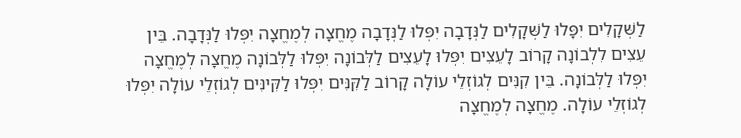לַשְּׁקָלִים יִפָּלוּ לַשְּׁקָלִים לַנְּדָבָה יִפְּלוּ לַנְּדָבָה מֶחֱצָה לְמֶחֱצָה יִפְּלוּ לַנְּדָבָה. בֵּין עֵצִים לִלְבוֹנָה קָרוֹב לָעֵצִים יִפְּלוּ לָעֵצִים לַלְּבוֹנָה יִפְּלוּ לַלְּבוֹנָה מֶחֱצָה לְמֶחֱצָה יִפְּלוּ לַלְּבוֹנָה. בֵּין קִנִּים לְגוֹזְלֵי עוֹלָה קָרוֹב לַקִּנִּים יִפְּלוּ לַקִּינִּים לְגוֹזְלֵי עוֹלָה יִפְּלוּ לְגוֹזְלֵי עוֹלָה. מֶחֱצָה לְמֶחֱצָה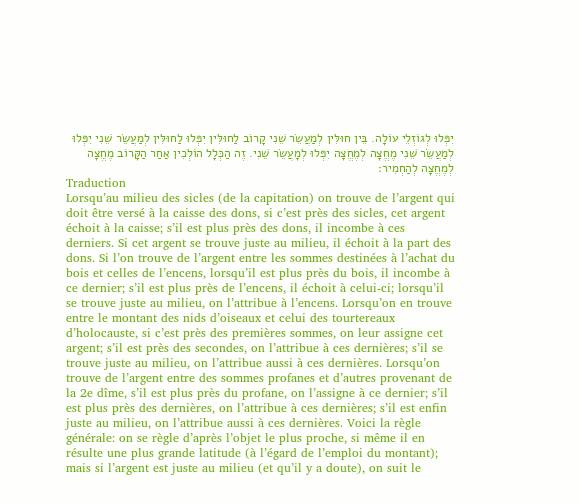יִפְּלוּ לְגוֹזְלֵי עוֹלָה. בֵּין חוּלִּין לְמַעֲשֵׂר שֵׁנִי קָרוֹב לַחוּלִּין יִפְּלוּ לַחוּלִּין לְמַעֲשֵׂר שֵׁנִי יִפְּלוּ לְמַעֲשֵׂר שֵׁנִי מֶחֱצָה לְמֶחֱצָה יִפְּלוּ לְמָעֲשֵׂר שֵׁנִי. זֶה הַכְּלָל הוֹלְכִין אַחַר הַקָּרוֹב מֶחֱצָה לְמֶחֱצָה לְהַחְמִיר׃
Traduction
Lorsqu’au milieu des sicles (de la capitation) on trouve de l’argent qui doit être versé à la caisse des dons, si c’est près des sicles, cet argent échoit à la caisse; s’il est plus près des dons, il incombe à ces derniers. Si cet argent se trouve juste au milieu, il échoit à la part des dons. Si l’on trouve de l’argent entre les sommes destinées à l’achat du bois et celles de l’encens, lorsqu’il est plus près du bois, il incombe à ce dernier; s’il est plus près de l’encens, il échoit à celui-ci; lorsqu’il se trouve juste au milieu, on l’attribue à l’encens. Lorsqu’on en trouve entre le montant des nids d’oiseaux et celui des tourtereaux d’holocauste, si c’est près des premières sommes, on leur assigne cet argent; s’il est près des secondes, on l’attribue à ces dernières; s’il se trouve juste au milieu, on l’attribue aussi à ces dernières. Lorsqu’on trouve de l’argent entre des sommes profanes et d’autres provenant de la 2e dîme, s’il est plus près du profane, on l’assigne à ce dernier; s’il est plus près des dernières, on l’attribue à ces dernières; s’il est enfin juste au milieu, on l’attribue aussi à ces dernières. Voici la règle générale: on se règle d’après l’objet le plus proche, si même il en résulte une plus grande latitude (à l’égard de l’emploi du montant); mais si l’argent est juste au milieu (et qu’il y a doute), on suit le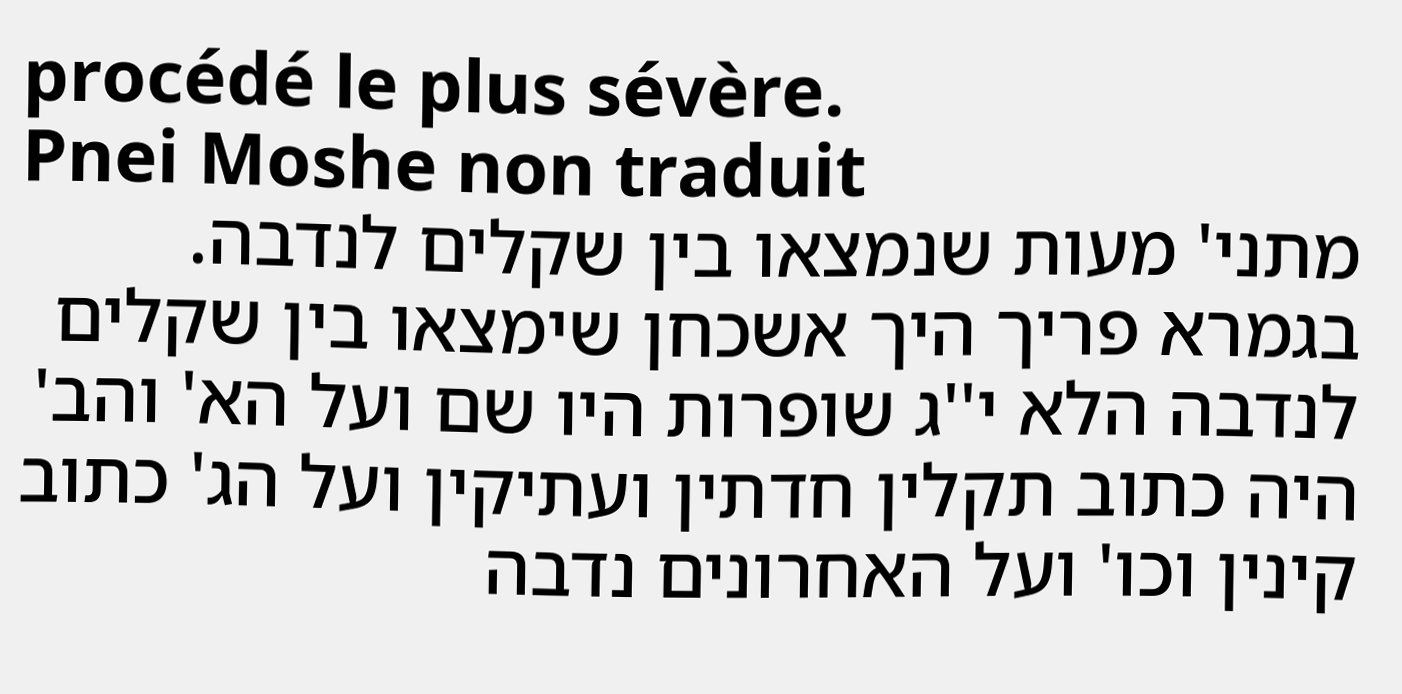procédé le plus sévère.
Pnei Moshe non traduit
מתני' מעות שנמצאו בין שקלים לנדבה. בגמרא פריך היך אשכחן שימצאו בין שקלים לנדבה הלא י''ג שופרות היו שם ועל הא' והב' היה כתוב תקלין חדתין ועתיקין ועל הג' כתוב קינין וכו' ועל האחרונים נדבה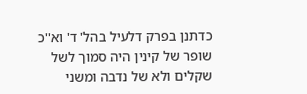כדתנן בפרק דלעיל בהל' ד' וא''כ שופר של קינין היה סמוך לשל שקלים ולא של נדבה ומשני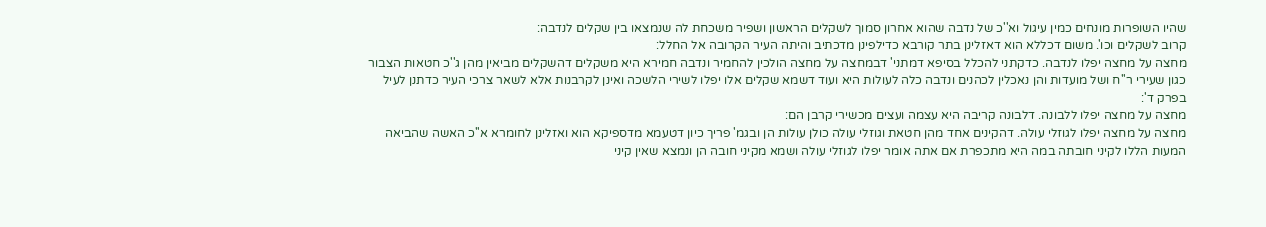שהיו השופרות מונחים כמין עיגול וא''כ של נדבה שהוא אחרון סמוך לשקלים הראשון ושפיר משכחת לה שנמצאו בין שקלים לנדבה:
קרוב לשקלים וכו'. משום דכללא הוא דאזלינן בתר קורבא כדילפינן מדכתיב והיתה העיר הקרובה אל החלל:
מחצה על מחצה יפלו לנדבה. כדקתני להכלל בסיפא דמתני' דבמחצה על מחצה הולכין להחמיר ונדבה חמירא היא משקלים דהשקלים מביאין מהן ג''כ חטאות הצבור כגון שעירי ר''ח ושל מועדות והן נאכלין לכהנים ונדבה כלה לעולות היא ועוד דשמא שקלים אלו יפלו לשירי הלשכה ואינן לקרבנות אלא לשאר צרכי העיר כדתנן לעיל בפרק ד':
מחצה על מחצה יפלו ללבונה. דלבונה קריבה היא עצמה ועצים מכשירי קרבן הם:
מחצה על מחצה יפלו לגוזלי עולה. דהקינים אחד מהן חטאת וגוזלי עולה כולן עולות הן ובגמ' פריך כיון דטעמא מדספיקא הוא ואזלינן לחומרא א''כ האשה שהביאה המעות הללו לקיני חובתה במה היא מתכפרת אם אתה אומר יפלו לגוזלי עולה ושמא מקיני חובה הן ונמצא שאין קיני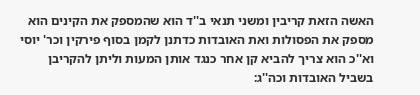האשה הזאת קריבין ומשני תנאי ב''ד הוא שהמספק את הקינים הוא מספק את הפסולות ואת האובדות כדתנן לקמן בסוף פירקין וכר' יוסי וא''כ הוא צריך להביא קן אחר כנגד אותן המעות וליתן להקריבן בשביל האובדות וכה''ג: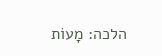הלכה: מָעוֹת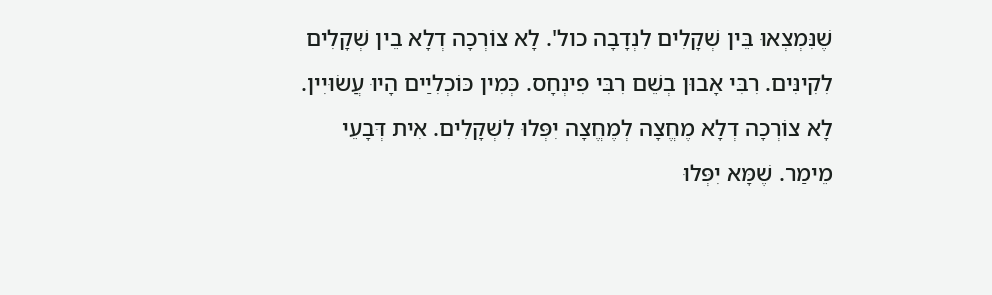שֶׁנִּמְצְאוּ בֵּין שְׁקָלִים לִנְדָבָה כול'. לָא צוֹרְכָה דְלָא בֵין שְׁקָלִים לִקִינִּים. רִבִּי אָבוּן בְשֵׁם רִבִּי פִינְחָס. כְּמִין כּוֹכְלִיַים הָיוּ עֲשׂוּיִין. לָא צוֹרְכָה דְלָא מֶחֱצָה לְמֶחֱצָה יִפְּלוּ לִשְׁקָלִים. אִית דְּבָעֵי מֵימַר. שֶׁמָּא יִפְּלוּ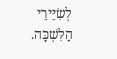לְשִׂיֵּירֵי הַלִּשְׁכָּה.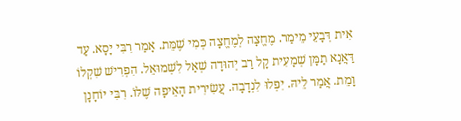אִית דְּבָעֵי מֵימַר. מֶחֱצָה לְמֶחֱצָה כְּמִי שֶׁמֵּת. אָמַר רִבִּי יָסָא. עַד דַּאֲנָא תַמָּן שְׁמָעִית קָל רַב יְהוּדָה שְׁאַל לִשְׁמוּאֵל. הִפְרִישׁ שִׁקְלוֹ וָמֵת. אֲמַר לֵיהּ. יִפְּלוּ לִנְדָבָה. עֲשִׂירִית הָאֵיפָה שֶׁלּוֹ. רִבִּי יוֹחָנָן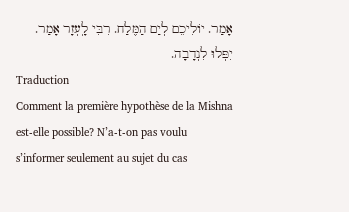אָמַר. יוֹלִיכֵם לְיַם הַמֶּלַח. רִבִּי לָֽעְזָר אָמַר. יִפְּלוּ לִנְדָבָה.
Traduction
Comment la première hypothèse de la Mishna est-elle possible? N’a-t-on pas voulu s’informer seulement au sujet du cas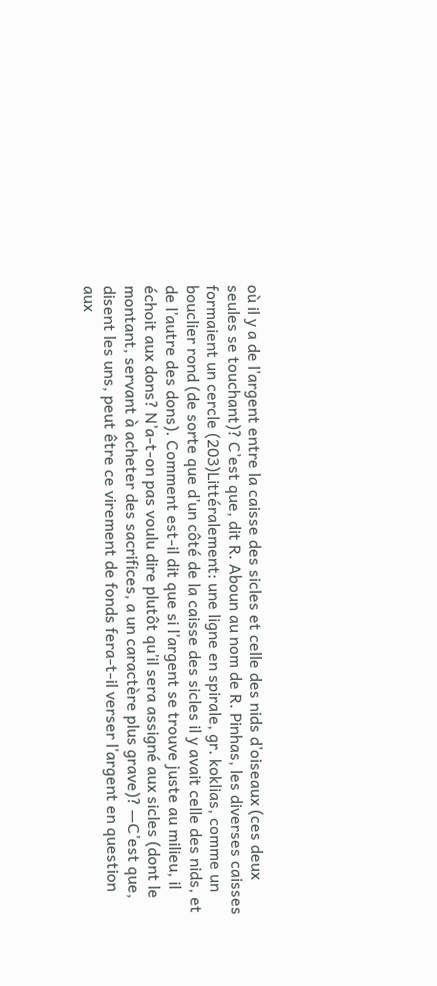où il y a de l’argent entre la caisse des sicles et celle des nids d’oiseaux (ces deux seules se touchant)? C’est que, dit R. Aboun au nom de R. Pinhas, les diverses caisses formaient un cercle (203)Littéralement: une ligne en spirale, gr. koklias, comme un bouclier rond (de sorte que d’un côté de la caisse des sicles il y avait celle des nids, et de l’autre des dons). Comment est-il dit que si l’argent se trouve juste au milieu, il échoit aux dons? N’a-t-on pas voulu dire plutôt qu’il sera assigné aux sicles (dont le montant, servant à acheter des sacrifices, a un caractère plus grave)? —C’est que, disent les uns, peut être ce virement de fonds fera-t-il verser l’argent en question aux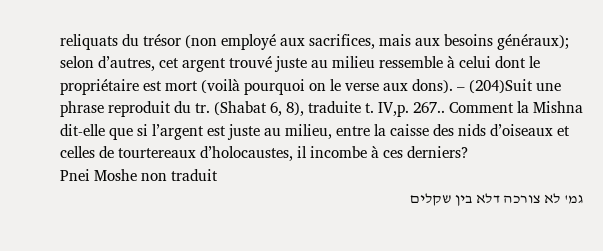reliquats du trésor (non employé aux sacrifices, mais aux besoins généraux); selon d’autres, cet argent trouvé juste au milieu ressemble à celui dont le propriétaire est mort (voilà pourquoi on le verse aux dons). – (204)Suit une phrase reproduit du tr. (Shabat 6, 8), traduite t. IV,p. 267.. Comment la Mishna dit-elle que si l’argent est juste au milieu, entre la caisse des nids d’oiseaux et celles de tourtereaux d’holocaustes, il incombe à ces derniers?
Pnei Moshe non traduit
גמ' לא צורכה דלא בין שקלים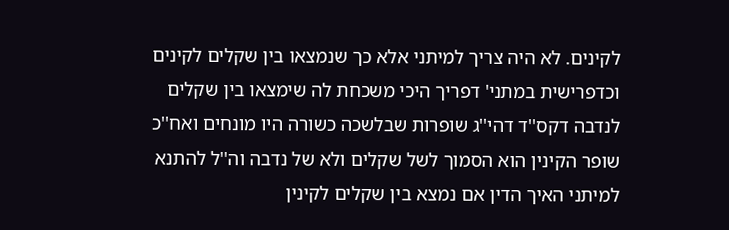לקינים. לא היה צריך למיתני אלא כך שנמצאו בין שקלים לקינים וכדפרישית במתני' דפריך היכי משכחת לה שימצאו בין שקלים לנדבה דקס''ד דהי''ג שופרות שבלשכה כשורה היו מונחים ואח''כ שופר הקינין הוא הסמוך לשל שקלים ולא של נדבה וה''ל להתנא למיתני האיך הדין אם נמצא בין שקלים לקינין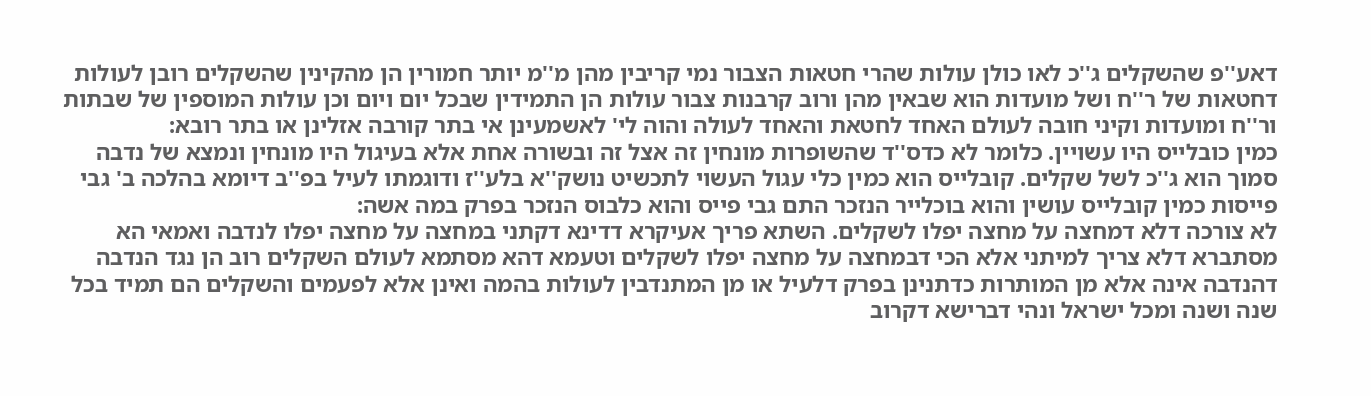דאע''פ שהשקלים ג''כ לאו כולן עולות שהרי חטאות הצבור נמי קריבין מהן מ''מ יותר חמורין הן מהקינין שהשקלים רובן לעולות דחטאות של ר''ח ושל מועדות הוא שבאין מהן ורוב קרבנות צבור עולות הן התמידין שבכל יום ויום וכן עולות המוספין של שבתות ור''ח ומועדות וקיני חובה לעולם האחד לחטאת והאחד לעולה והוה לי' לאשמעינן אי בתר קורבה אזלינן או בתר רובא:
כמין כובלייס היו עשויין. כלומר לא כדס''ד שהשופרות מונחין זה אצל זה ובשורה אחת אלא בעיגול היו מונחין ונמצא של נדבה סמוך הוא ג''כ לשל שקלים. קובלייס הוא כמין כלי עגול העשוי לתכשיט נושק''א בלע''ז ודוגמתו לעיל בפ''ב דיומא בהלכה ב' גבי פייסות כמין קובלייס עושין והוא בוכלייר הנזכר התם גבי פייס והוא כלבוס הנזכר בפרק במה אשה:
לא צורכה דלא דמחצה על מחצה יפלו לשקלים. השתא פריך אעיקרא דדינא דקתני במחצה על מחצה יפלו לנדבה ואמאי הא מסתברא דלא צריך למיתני אלא הכי דבמחצה על מחצה יפלו לשקלים וטעמא דהא מסתמא לעולם השקלים רוב הן נגד הנדבה דהנדבה אינה אלא מן המותרות כדתנינן בפרק דלעיל או מן המתנדבין לעולות בהמה ואינן אלא לפעמים והשקלים הם תמיד בכל שנה ושנה ומכל ישראל ונהי דברישא דקרוב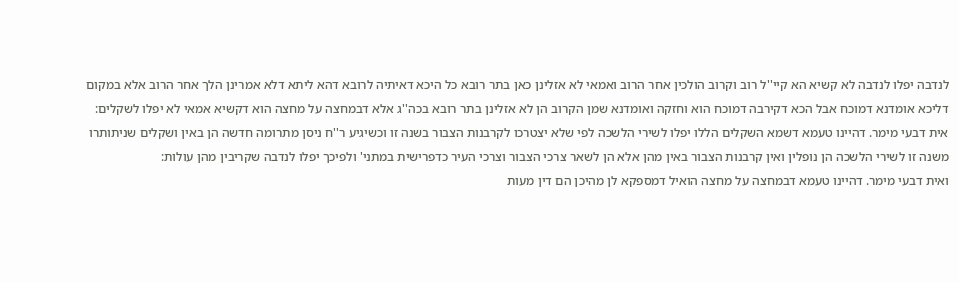לנדבה יפלו לנדבה לא קשיא הא קיי''ל רוב וקרוב הולכין אחר הרוב ואמאי לא אזלינן כאן בתר רובא כל היכא דאיתיה לרובא דהא ליתא דלא אמרינן הלך אחר הרוב אלא במקום דליכא אומדנא דמוכח אבל הכא דקירבה דמוכח הוא וחזקה ואומדנא שמן הקרוב הן לא אזלינן בתר רובא בכה''ג אלא דבמחצה על מחצה הוא דקשיא אמאי לא יפלו לשקלים:
אית דבעי מימר. דהיינו טעמא דשמא השקלים הללו יפלו לשירי הלשכה לפי שלא יצטרכו לקרבנות הצבור בשנה זו וכשיגיע ר''ח ניסן מתרומה חדשה הן באין ושקלים שניתותרו משנה זו לשירי הלשכה הן נופלין ואין קרבנות הצבור באין מהן אלא הן לשאר צרכי הצבור וצרכי העיר כדפרישית במתני' ולפיכך יפלו לנדבה שקריבין מהן עולות:
ואית דבעי מימר. דהיינו טעמא דבמחצה על מחצה הואיל דמספקא לן מהיכן הם דין מעות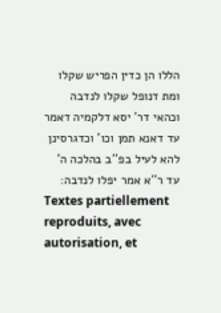הללו הן כדין הפריש שקלו ומת דנופל שקלו לנדבה וכהאי דר' יסא דלקמיה דאמר עד דאנא תמן וכו' וכדגרסינן להא לעיל בפ''ב בהלכה ה' עד ר''א אמר יפלו לנדבה:
Textes partiellement reproduits, avec autorisation, et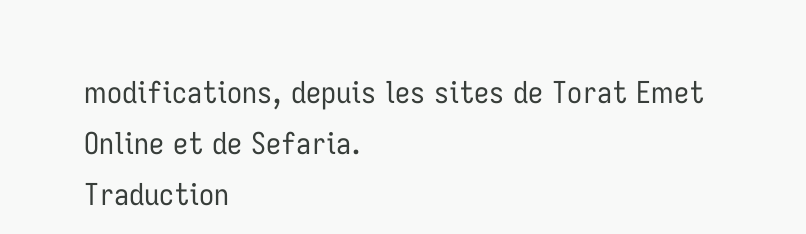modifications, depuis les sites de Torat Emet Online et de Sefaria.
Traduction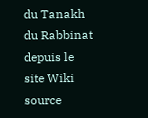du Tanakh du Rabbinat depuis le site Wiki source